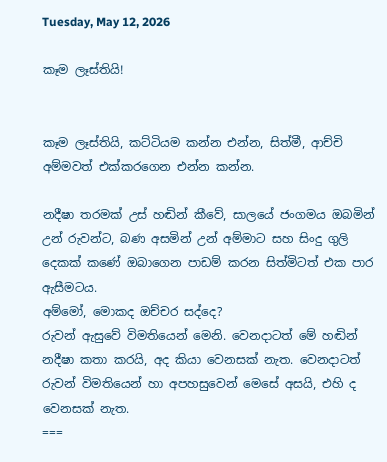Tuesday, May 12, 2026

කෑම ලෑස්තියි!


කෑම ලෑස්තියි, කට්ටියම කන්න එන්න, සිත්මී, ආච්චි අම්මවත් එක්කරගෙන එන්න කන්න.

නදීෂා තරමක් උස් හඬින් කීවේ, සාලයේ ජංගමය ඔබමින් උන් රුවන්ට, බණ අසමින් උන් අම්මාට සහ සිංදු ගුලි දෙකක් කණේ ඔබාගෙන පාඩම් කරන සිත්මිටත් එක පාර ඇසීමටය.
අම්මෝ, මොකද ඔච්චර සද්දෙ?
රුවන් ඇසුවේ විමතියෙන් මෙනි. වෙනදාටත් මේ හඬින් නදීෂා කතා කරයි, අද කියා වෙනසක් නැත. වෙනදාටත් රුවන් විමතියෙන් හා අපහසුවෙන් මෙසේ අසයි, එහි ද වෙනසක් නැත.
===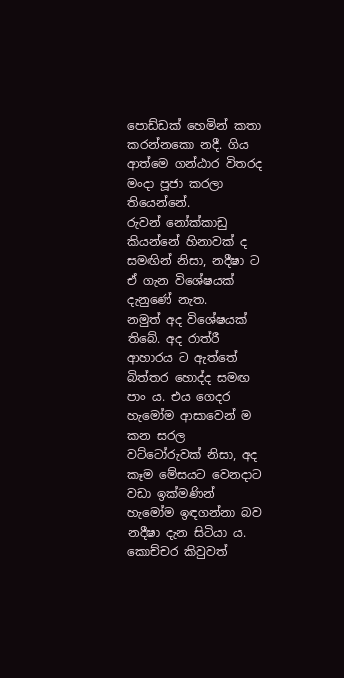පොඩ්ඩක් හෙමින් කතා කරන්නකො නදී. ගිය ආත්මෙ ගන්ඨාර විතරද මංදා පූජා කරලා තියෙන්නේ.
රුවන් නෝක්කාඩු කියන්නේ හිනාවක් ද සමඟින් නිසා, නදීෂා ට ඒ ගැන විශේෂයක් දැනුණේ නැත.
නමුත් අද විශේෂයක් තිබේ. අද රාත්රී ආහාරය ට ඇත්තේ බිත්තර හොද්ද සමඟ පාං ය. එය ගෙදර හැමෝම ආසාවෙන් ම කන සරල වට්ටෝරුවක් නිසා, අද කෑම මේසයට වෙනදාට වඩා ඉක්මණින් හැමෝම ඉඳගන්නා බව නදීෂා දැන සිටියා ය.
කොච්චර කිවුවත්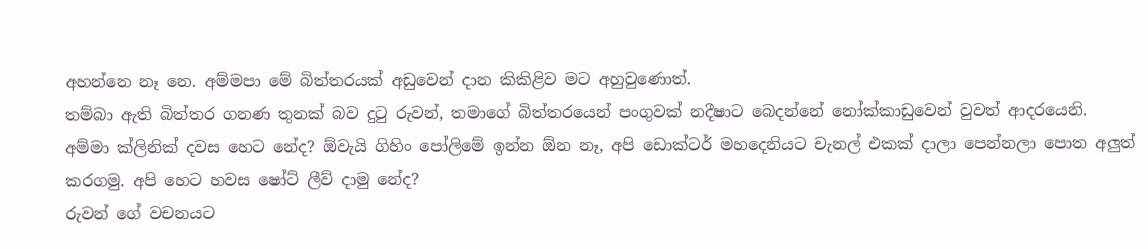අහන්නෙ නෑ නෙ. අම්මපා මේ බිත්තරයක් අඩුවෙන් දාන කිකිළිව මට අහුවුණොත්.
තම්බා ඇති බිත්තර ගනණ තුනක් බව දුටු රුවන්, තමාගේ බිත්තරයෙන් පංගුවක් නදීෂාට බෙදන්නේ නෝක්කාඩුවෙන් වුවත් ආදරයෙනි.
අම්මා ක්ලිනික් දවස හෙට නේද? ඕවැයි ගිහිං පෝලිමේ ඉන්න ඕන නෑ, අපි ඩොක්ටර් මහදෙනියට චැනල් එකක් දාලා පෙන්නලා පොත අලුත් කරගමු. අපි හෙට හවස ෂෝට් ලීව් දාමු නේද?
රුවන් ගේ වචනයට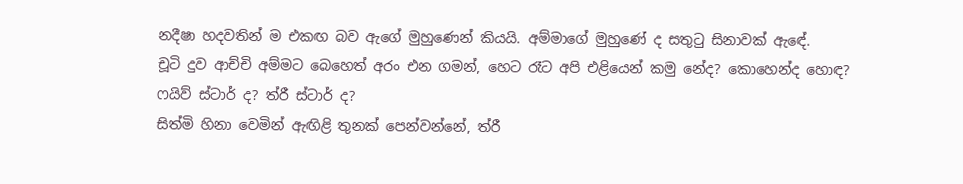නදීෂා හදවතින් ම එකඟ බව ඇගේ මුහුණෙන් කියයි. අම්මාගේ මුහුණේ ද සතුටු සිනාවක් ඇඳේ.
චූටි දුව ආච්චි අම්මට බෙහෙත් අරං එන ගමන්, හෙට රෑට අපි එළියෙන් කමු නේද? කොහෙන්ද හොඳ? ෆයිව් ස්ටාර් ද? ත්රී ස්ටාර් ද?
සිත්මි හිනා වෙමින් ඇඟිළි තුනක් පෙන්වන්නේ, ත්රී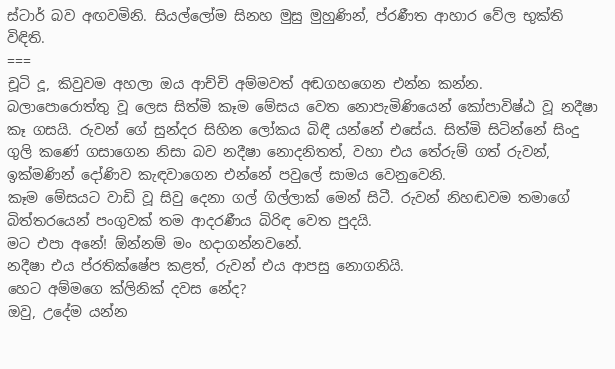ස්ටාර් බව අඟවමිනි. සියල්ලෝම සිනහ මුසු මුහුණින්, ප්රණීත ආහාර වේල භුක්ති විඳිති.
===
චූටි දූ, කිවුවම අහලා ඔය ආච්චි අම්මවත් අඬගහගෙන එන්න කන්න.
බලාපොරොත්තු වූ ලෙස සිත්මි කෑම මේසය වෙත නොපැමිණියෙන් කෝපාවිෂ්ඨ වූ නදීෂා කෑ ගසයි. රුවන් ගේ සුන්දර සිහින ලෝකය බිඳී යන්නේ එසේය. සිත්මි සිටින්නේ සිංදු ගුලි කණේ ගසාගෙන නිසා බව නදීෂා නොදනිතත්, වහා එය තේරුම් ගත් රුවන්, ඉක්මණින් දෝණිව කැඳවාගෙන එන්නේ පවුලේ සාමය වෙනුවෙනි.
කෑම මේසයට වාඩි වූ සිවු දෙනා ගල් ගිල්ලාක් මෙන් සිටී. රුවන් නිහඬවම තමාගේ බිත්තරයෙන් පංගුවක් තම ආදරණීය බිරිඳ වෙත පුදයි.
මට එපා අනේ! ඕන්නම් මං හදාගන්නවනේ.
නදීෂා එය ප්රතික්ෂේප කළත්, රුවන් එය ආපසු නොගනියි.
හෙට අම්මගෙ ක්ලිනික් දවස නේද?
ඔවු, උදේම යන්න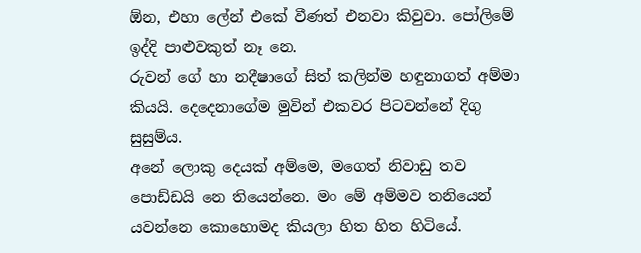ඕන, එහා ලේන් එකේ වීණත් එනවා කිවුවා. පෝලිමේ ඉද්දි පාළුවකුත් නෑ නෙ.
රුවන් ගේ හා නදීෂාගේ සිත් කලින්ම හඳුනාගත් අම්මා කියයි. දෙදෙනාගේම මුවින් එකවර පිටවන්නේ දිගු සුසුම්ය.
අනේ ලොකු දෙයක් අම්මෙ, මගෙත් නිවාඩු තව පොඩ්ඩයි නෙ තියෙන්නෙ. මං මේ අම්මව තනියෙන් යවන්නෙ කොහොමද කියලා හිත හිත හිටියේ.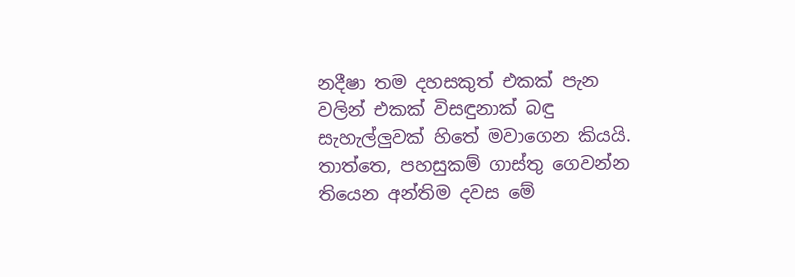නදීෂා තම දහසකුත් එකක් පැන වලින් එකක් විසඳුනාක් බඳු සැහැල්ලුවක් හිතේ මවාගෙන කියයි.
තාත්තෙ, පහසුකම් ගාස්තු ගෙවන්න තියෙන අන්තිම දවස මේ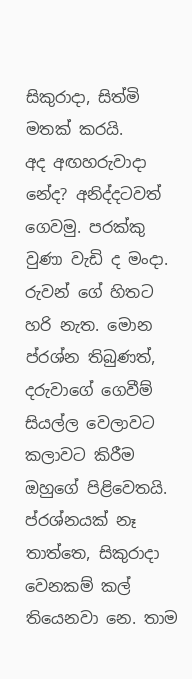සිකුරාදා, සිත්මි මතක් කරයි.
අද අඟහරුවාදා නේද? අනිද්දටවත් ගෙවමු. පරක්කු වුණා වැඩි ද මංදා.
රුවන් ගේ හිතට හරි නැත. මොන ප්රශ්න තිබුණත්, දරුවාගේ ගෙවීම් සියල්ල වෙලාවට කලාවට කිරීම ඔහුගේ පිළිවෙතයි.
ප්රශ්නයක් නෑ තාත්තෙ, සිකුරාදා වෙනකම් කල් තියෙනවා නෙ. තාම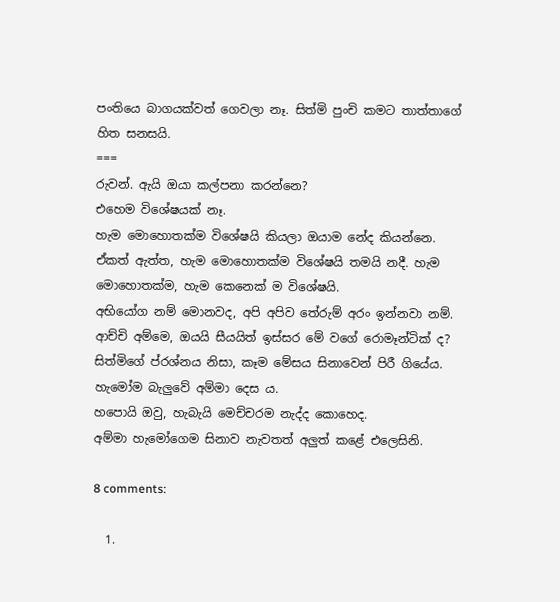පංතියෙ බාගයක්වත් ගෙවලා නෑ. සිත්මි පුංචි කමට තාත්තාගේ හිත සනසයි.
===
රුවන්. ඇයි ඔයා කල්පනා කරන්නෙ?
එහෙම විශේෂයක් නෑ.
හැම මොහොතක්ම විශේෂයි කියලා ඔයාම නේද කියන්නෙ.
ඒකත් ඇත්ත, හැම මොහොතක්ම විශේෂයි තමයි නදී. හැම මොහොතක්ම, හැම කෙනෙක් ම විශේෂයි.
අභියෝග නම් මොනවද, අපි අපිව තේරුම් අරං ඉන්නවා නම්.
ආච්චි අම්මෙ, ඔයයි සීයයිත් ඉස්සර මේ වගේ රොමෑන්ටික් ද?
සිත්මිගේ ප්රශ්නය නිසා, කෑම මේසය සිනාවෙන් පිරී ගියේය. හැමෝම බැලුවේ අම්මා දෙස ය.
හපොයි ඔවු, හැබැයි මෙච්චරම නැද්ද කොහෙද.
අම්මා හැමෝගෙම සිනාව නැවතත් අලුත් කළේ එලෙසිනි.

8 comments:

  1.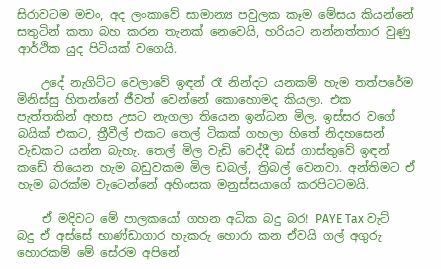සිරාවටම මචං, අද ලංකාවේ සාමාන්‍ය පවුලක කෑම මේසය කියන්නේ සතුටින් කතා බහ කරන තැනක් නෙවෙයි, හරියට නන්නත්තාර වුණු ආර්ථික යුද පිටියක් වගෙයි.

    උදේ නැගිට්ට වෙලාවේ ඉඳන් රෑ නින්දට යනකම් හැම තත්පරේම මිනිස්සු හිතන්නේ ජීවත් වෙන්නේ කොහොමද කියලා. එක පැත්තකින් අහස උසට නැගලා තියෙන ඉන්ධන මිල. ඉස්සර වගේ බයික් එකට, ත්‍රීවීල් එකට තෙල් ටිකක් ගහලා හිතේ නිදහසෙන් වැඩකට යන්න බැහැ. තෙල් මිල වැඩි වෙද්දී බස් ගාස්තුවේ ඉඳන් කඩේ තියෙන හැම බඩුවකම මිල ඩබල්, ත්‍රිබල් වෙනවා. අන්තිමට ඒ හැම බරක්ම වැටෙන්නේ අහිංසක මනුස්සයාගේ කරපිටටමයි.

    ඒ මදිවට මේ පාලකයෝ ගහන අධික බදු බර! PAYE Tax වැට් බදු ඒ අස්සේ භාණ්ඩාගාර හැකරු හොරා කන ඒවයි ගල් අගුරු හොරකම් මේ සේරම අපිනේ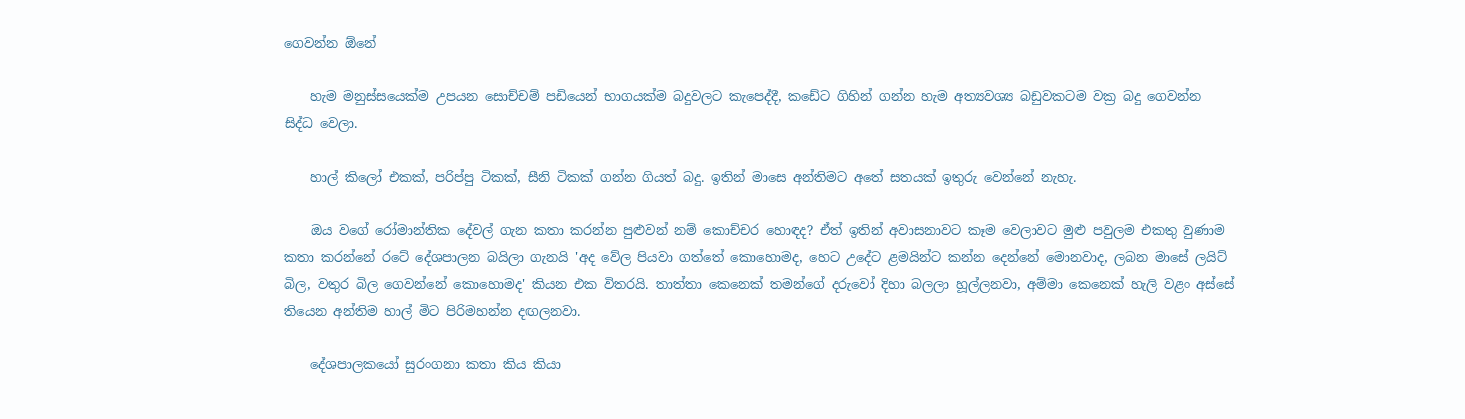ගෙවන්න ඕනේ

    හැම මනුස්සයෙක්ම උපයන සොච්චම් පඩියෙන් භාගයක්ම බදුවලට කැපෙද්දී, කඩේට ගිහින් ගන්න හැම අත්‍යවශ්‍ය බඩුවකටම වක්‍ර බදු ගෙවන්න සිද්ධ වෙලා.

    හාල් කිලෝ එකක්, පරිප්පු ටිකක්, සීනි ටිකක් ගන්න ගියත් බදු. ඉතින් මාසෙ අන්තිමට අතේ සතයක් ඉතුරු වෙන්නේ නැහැ.

    ඔය වගේ රෝමාන්තික දේවල් ගැන කතා කරන්න පුළුවන් නම් කොච්චර හොඳද? ඒත් ඉතින් අවාසනාවට කෑම වෙලාවට මුළු පවුලම එකතු වුණාම කතා කරන්නේ රටේ දේශපාලන බයිලා ගැනයි 'අද වේල පියවා ගත්තේ කොහොමද, හෙට උදේට ළමයින්ට කන්න දෙන්නේ මොනවාද, ලබන මාසේ ලයිට් බිල, වතුර බිල ගෙවන්නේ කොහොමද' කියන එක විතරයි. තාත්තා කෙනෙක් තමන්ගේ දරුවෝ දිහා බලලා හූල්ලනවා, අම්මා කෙනෙක් හැලි වළං අස්සේ තියෙන අන්තිම හාල් මිට පිරිමහන්න දඟලනවා.

    දේශපාලකයෝ සුරංගනා කතා කිය කියා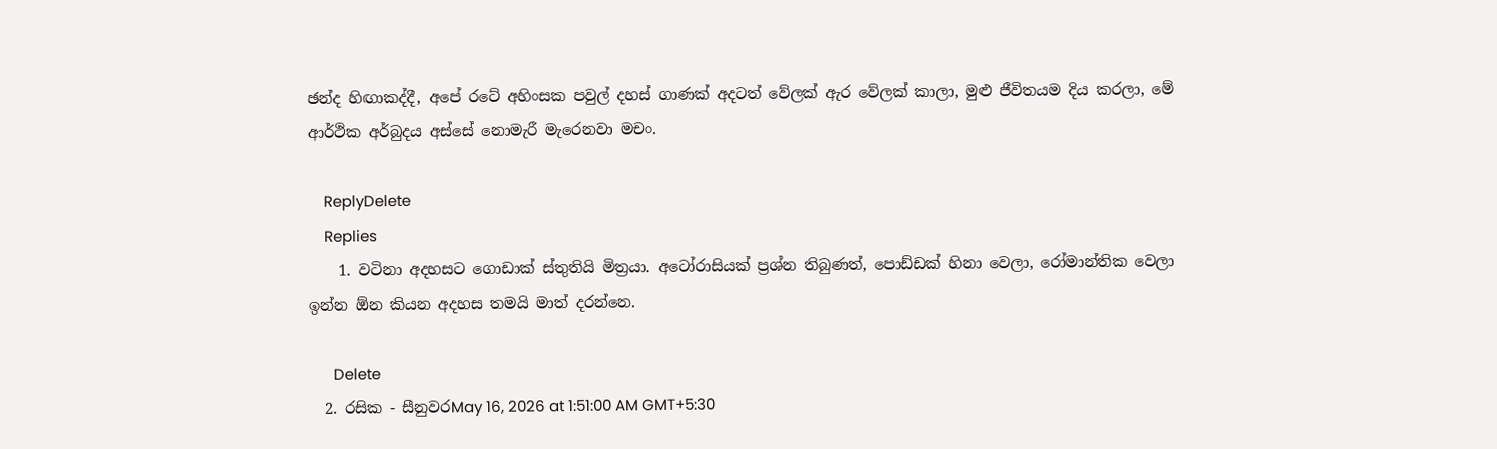ඡන්ද හිඟාකද්දී, අපේ රටේ අහිංසක පවුල් දහස් ගාණක් අදටත් වේලක් ඇර වේලක් කාලා, මුළු ජීවිතයම දිය කරලා, මේ ආර්ථික අර්බුදය අස්සේ නොමැරී මැරෙනවා මචං.

    ReplyDelete
    Replies
    1. වටිනා අදහසට ගොඩාක් ස්තුතියි මිත්‍රයා. අටෝරාසියක් ප්‍රශ්න තිබුණත්, පොඩ්ඩක් හිනා වෙලා, රෝමාන්තික වෙලා ඉන්න ඕන කියන අදහස තමයි මාත් දරන්නෙ.

      Delete
  2. රසික - සීනුවරMay 16, 2026 at 1:51:00 AM GMT+5:30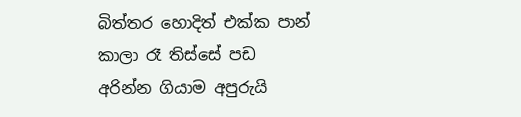බිත්තර හොදිත් එක්ක පාන් කාලා රෑ තිස්සේ පඩ අරින්න ගියාම අපුරුයි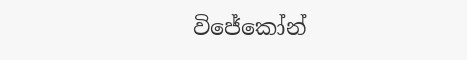විජේකෝන්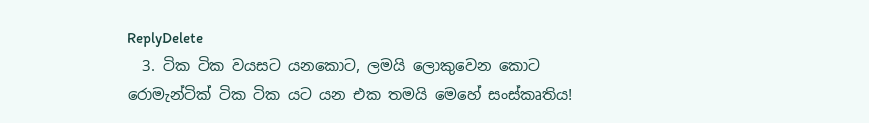ReplyDelete
  3. ටික ටික වයසට යනකොට, ලමයි ලොකුවෙන කොට රොමැන්ටික් ටික ටික යට යන එක තමයි මෙහේ සංස්කෘතිය!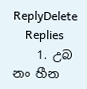ReplyDelete
    Replies
    1. උබ නං හීන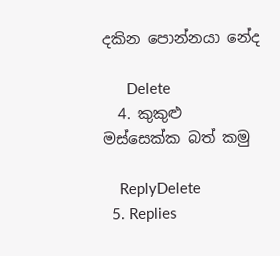දකින පොන්නයා නේද

      Delete
  4. කුකුළු මස්සෙක්ක බත් කමු

    ReplyDelete
  5. Replies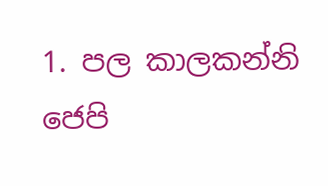1. පල කාලකන්නි ජෙපි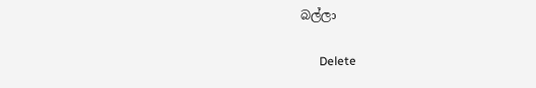බල්ලා

      Delete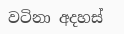වටිනා අදහස්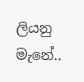ලියනු මැනේ..